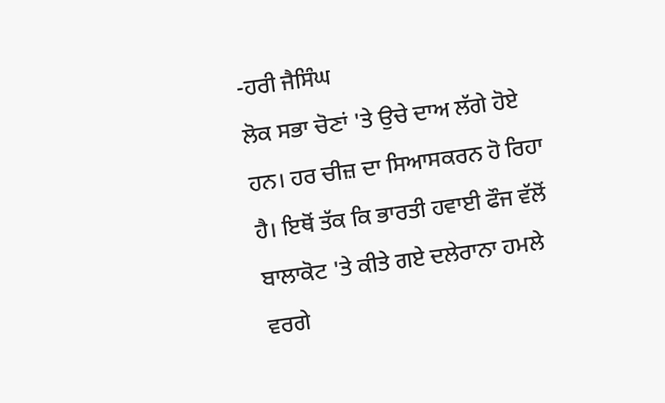-ਹਰੀ ਜੈਸਿੰਘ
ਲੋਕ ਸਭਾ ਚੋਣਾਂ 'ਤੇ ਉਚੇ ਦਾਅ ਲੱਗੇ ਹੋਏ ਹਨ। ਹਰ ਚੀਜ਼ ਦਾ ਸਿਆਸਕਰਨ ਹੋ ਰਿਹਾ ਹੈ। ਇਥੋਂ ਤੱਕ ਕਿ ਭਾਰਤੀ ਹਵਾਈ ਫੌਜ ਵੱਲੋਂ ਬਾਲਾਕੋਟ 'ਤੇ ਕੀਤੇ ਗਏ ਦਲੇਰਾਨਾ ਹਮਲੇ ਵਰਗੇ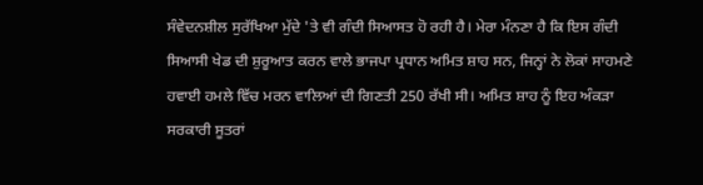ਸੰਵੇਦਨਸ਼ੀਲ ਸੁਰੱਖਿਆ ਮੁੱਦੇ 'ਤੇ ਵੀ ਗੰਦੀ ਸਿਆਸਤ ਹੋ ਰਹੀ ਹੈ। ਮੇਰਾ ਮੰਨਣਾ ਹੈ ਕਿ ਇਸ ਗੰਦੀ ਸਿਆਸੀ ਖੇਡ ਦੀ ਸ਼ੁਰੂਆਤ ਕਰਨ ਵਾਲੇ ਭਾਜਪਾ ਪ੍ਰਧਾਨ ਅਮਿਤ ਸ਼ਾਹ ਸਨ, ਜਿਨ੍ਹਾਂ ਨੇ ਲੋਕਾਂ ਸਾਹਮਣੇ ਹਵਾਈ ਹਮਲੇ ਵਿੱਚ ਮਰਨ ਵਾਲਿਆਂ ਦੀ ਗਿਣਤੀ 250 ਰੱਖੀ ਸੀ। ਅਮਿਤ ਸ਼ਾਹ ਨੂੰ ਇਹ ਅੰਕੜਾ ਸਰਕਾਰੀ ਸੂਤਰਾਂ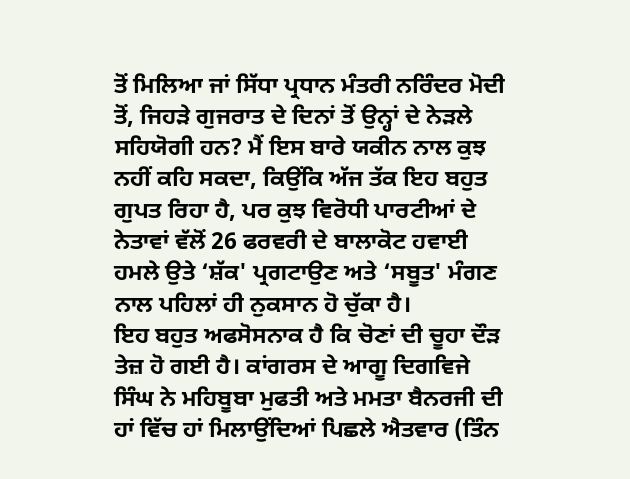ਤੋਂ ਮਿਲਿਆ ਜਾਂ ਸਿੱਧਾ ਪ੍ਰਧਾਨ ਮੰਤਰੀ ਨਰਿੰਦਰ ਮੋਦੀ ਤੋਂ, ਜਿਹੜੇ ਗੁਜਰਾਤ ਦੇ ਦਿਨਾਂ ਤੋਂ ਉਨ੍ਹਾਂ ਦੇ ਨੇੜਲੇ ਸਹਿਯੋਗੀ ਹਨ? ਮੈਂ ਇਸ ਬਾਰੇ ਯਕੀਨ ਨਾਲ ਕੁਝ ਨਹੀਂ ਕਹਿ ਸਕਦਾ, ਕਿਉਂਕਿ ਅੱਜ ਤੱਕ ਇਹ ਬਹੁਤ ਗੁਪਤ ਰਿਹਾ ਹੈ, ਪਰ ਕੁਝ ਵਿਰੋਧੀ ਪਾਰਟੀਆਂ ਦੇ ਨੇਤਾਵਾਂ ਵੱਲੋਂ 26 ਫਰਵਰੀ ਦੇ ਬਾਲਾਕੋਟ ਹਵਾਈ ਹਮਲੇ ਉਤੇ ‘ਸ਼ੱਕ' ਪ੍ਰਗਟਾਉਣ ਅਤੇ ‘ਸਬੂਤ' ਮੰਗਣ ਨਾਲ ਪਹਿਲਾਂ ਹੀ ਨੁਕਸਾਨ ਹੋ ਚੁੱਕਾ ਹੈ।
ਇਹ ਬਹੁਤ ਅਫਸੋਸਨਾਕ ਹੈ ਕਿ ਚੋਣਾਂ ਦੀ ਚੂਹਾ ਦੌੜ ਤੇਜ਼ ਹੋ ਗਈ ਹੈ। ਕਾਂਗਰਸ ਦੇ ਆਗੂ ਦਿਗਵਿਜੇ ਸਿੰਘ ਨੇ ਮਹਿਬੂਬਾ ਮੁਫਤੀ ਅਤੇ ਮਮਤਾ ਬੈਨਰਜੀ ਦੀ ਹਾਂ ਵਿੱਚ ਹਾਂ ਮਿਲਾਉਂਦਿਆਂ ਪਿਛਲੇ ਐਤਵਾਰ (ਤਿੰਨ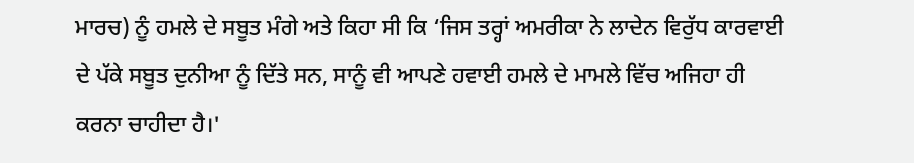ਮਾਰਚ) ਨੂੰ ਹਮਲੇ ਦੇ ਸਬੂਤ ਮੰਗੇ ਅਤੇ ਕਿਹਾ ਸੀ ਕਿ ‘ਜਿਸ ਤਰ੍ਹਾਂ ਅਮਰੀਕਾ ਨੇ ਲਾਦੇਨ ਵਿਰੁੱਧ ਕਾਰਵਾਈ ਦੇ ਪੱਕੇ ਸਬੂਤ ਦੁਨੀਆ ਨੂੰ ਦਿੱਤੇ ਸਨ, ਸਾਨੂੰ ਵੀ ਆਪਣੇ ਹਵਾਈ ਹਮਲੇ ਦੇ ਮਾਮਲੇ ਵਿੱਚ ਅਜਿਹਾ ਹੀ ਕਰਨਾ ਚਾਹੀਦਾ ਹੈ।'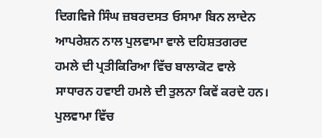ਦਿਗਵਿਜੇ ਸਿੰਘ ਜ਼ਬਰਦਸਤ ਓਸਾਮਾ ਬਿਨ ਲਾਦੇਨ ਆਪਰੇਸ਼ਨ ਨਾਲ ਪੁਲਵਾਮਾ ਵਾਲੇ ਦਹਿਸ਼ਤਗਰਦ ਹਮਲੇ ਦੀ ਪ੍ਰਤੀਕਿਰਿਆ ਵਿੱਚ ਬਾਲਾਕੋਟ ਵਾਲੇ ਸਾਧਾਰਨ ਹਵਾਈ ਹਮਲੇ ਦੀ ਤੁਲਨਾ ਕਿਵੇਂ ਕਰਦੇ ਹਨ। ਪੁਲਵਾਮਾ ਵਿੱਚ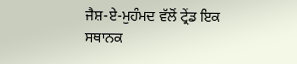ਜੈਸ਼-ਏ-ਮੁਹੰਮਦ ਵੱਲੋਂ ਟ੍ਰੇਂਡ ਇਕ ਸਥਾਨਕ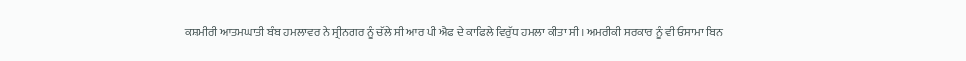ਕਸ਼ਮੀਰੀ ਆਤਮਘਾਤੀ ਬੰਬ ਹਮਲਾਵਰ ਨੇ ਸ੍ਰੀਨਗਰ ਨੂੰ ਚੱਲੇ ਸੀ ਆਰ ਪੀ ਐਫ ਦੇ ਕਾਫਿਲੇ ਵਿਰੁੱਧ ਹਮਲਾ ਕੀਤਾ ਸੀ। ਅਮਰੀਕੀ ਸਰਕਾਰ ਨੂੰ ਵੀ ਓਸਾਮਾ ਬਿਨ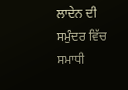ਲਾਦੇਨ ਦੀ ਸਮੁੰਦਰ ਵਿੱਚ ਸਮਾਧੀ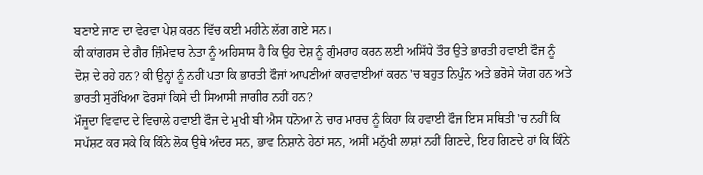ਬਣਾਏ ਜਾਣ ਦਾ ਵੇਰਵਾ ਪੇਸ਼ ਕਰਨ ਵਿੱਚ ਕਈ ਮਹੀਨੇ ਲੱਗ ਗਏ ਸਨ।
ਕੀ ਕਾਂਗਰਸ ਦੇ ਗੈਰ ਜ਼ਿੰਮੇਵਾਰ ਨੇਤਾ ਨੂੰ ਅਹਿਸਾਸ ਹੈ ਕਿ ਉਹ ਦੇਸ਼ ਨੂੰ ਗੁੰਮਰਾਹ ਕਰਨ ਲਈ ਅਸਿੱਧੇ ਤੌਰ ਉਤੇ ਭਾਰਤੀ ਹਵਾਈ ਫੌਜ ਨੂੰ ਦੋਸ਼ ਦੇ ਰਹੇ ਹਨ? ਕੀ ਉਨ੍ਹਾਂ ਨੂੰ ਨਹੀਂ ਪਤਾ ਕਿ ਭਾਰਤੀ ਫੌਜਾਂ ਆਪਣੀਆਂ ਕਾਰਵਾਈਆਂ ਕਰਨ 'ਚ ਬਹੁਤ ਨਿਪੁੰਨ ਅਤੇ ਭਰੋਸੇ ਯੋਗ ਹਨ ਅਤੇ ਭਾਰਤੀ ਸੁਰੱਖਿਆ ਫੋਰਸਾਂ ਕਿਸੇ ਦੀ ਸਿਆਸੀ ਜਾਗੀਰ ਨਹੀਂ ਹਨ?
ਮੌਜੂਦਾ ਵਿਵਾਦ ਦੇ ਵਿਚਾਲੇ ਹਵਾਈ ਫੌਜ ਦੇ ਮੁਖੀ ਬੀ ਐਸ ਧਨੋਆ ਨੇ ਚਾਰ ਮਾਰਚ ਨੂੰ ਕਿਹਾ ਕਿ ਹਵਾਈ ਫੌਜ ਇਸ ਸਥਿਤੀ 'ਚ ਨਹੀਂ ਕਿ ਸਪੱਸ਼ਟ ਕਰ ਸਕੇ ਕਿ ਕਿੰਨੇ ਲੋਕ ਉਥੇ ਅੰਦਰ ਸਨ, ਭਾਵ ਨਿਸ਼ਾਨੇ ਹੇਠਾਂ ਸਨ, ਅਸੀਂ ਮਨੁੱਖੀ ਲਾਸ਼ਾਂ ਨਹੀਂ ਗਿਣਦੇ, ਇਹ ਗਿਣਦੇ ਹਾਂ ਕਿ ਕਿੰਨੇ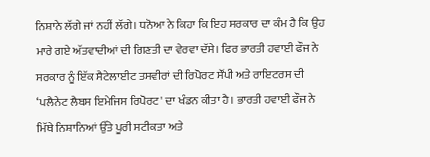ਨਿਸ਼ਾਨੇ ਲੱਗੇ ਜਾਂ ਨਹੀਂ ਲੱਗੇ। ਧਨੋਆ ਨੇ ਕਿਹਾ ਕਿ ਇਹ ਸਰਕਾਰ ਦਾ ਕੰਮ ਹੈ ਕਿ ਉਹ ਮਾਰੇ ਗਏ ਅੱਤਵਾਦੀਆਂ ਦੀ ਗਿਣਤੀ ਦਾ ਵੇਰਵਾ ਦੱਸੇ। ਫਿਰ ਭਾਰਤੀ ਹਵਾਈ ਫੌਜ ਨੇ ਸਰਕਾਰ ਨੂੰ ਇੱਕ ਸੈਟੇਲਾਈਟ ਤਸਵੀਰਾਂ ਦੀ ਰਿਪੋਰਟ ਸੌਂਪੀ ਅਤੇ ਰਾਇਟਰਸ ਦੀ ‘ਪਲੈਨੇਟ ਲੈਬਸ ਇਮੇਜਿਸ ਰਿਪੋਰਟ' ਦਾ ਖੰਡਨ ਕੀਤਾ ਹੈ। ਭਾਰਤੀ ਹਵਾਈ ਫੌਜ ਨੇ ਮਿੱਥੇ ਨਿਸ਼ਾਨਿਆਂ ਉੱਤੇ ਪੂਰੀ ਸਟੀਕਤਾ ਅਤੇ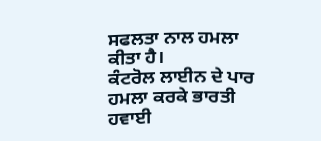ਸਫਲਤਾ ਨਾਲ ਹਮਲਾ ਕੀਤਾ ਹੈ।
ਕੰਟਰੋਲ ਲਾਈਨ ਦੇ ਪਾਰ ਹਮਲਾ ਕਰਕੇ ਭਾਰਤੀ ਹਵਾਈ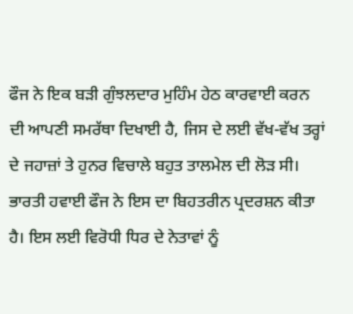ਫੌਜ ਨੇ ਇਕ ਬੜੀ ਗੁੰਝਲਦਾਰ ਮੁਹਿੰਮ ਹੇਠ ਕਾਰਵਾਈ ਕਰਨ ਦੀ ਆਪਣੀ ਸਮਰੱਥਾ ਦਿਖਾਈ ਹੈ, ਜਿਸ ਦੇ ਲਈ ਵੱਖ-ਵੱਖ ਤਰ੍ਹਾਂ ਦੇ ਜਹਾਜ਼ਾਂ ਤੇ ਹੁਨਰ ਵਿਚਾਲੇ ਬਹੁਤ ਤਾਲਮੇਲ ਦੀ ਲੋੜ ਸੀ। ਭਾਰਤੀ ਹਵਾਈ ਫੌਜ ਨੇ ਇਸ ਦਾ ਬਿਹਤਰੀਨ ਪ੍ਰਦਰਸ਼ਨ ਕੀਤਾ ਹੈ। ਇਸ ਲਈ ਵਿਰੋਧੀ ਧਿਰ ਦੇ ਨੇਤਾਵਾਂ ਨੂੰ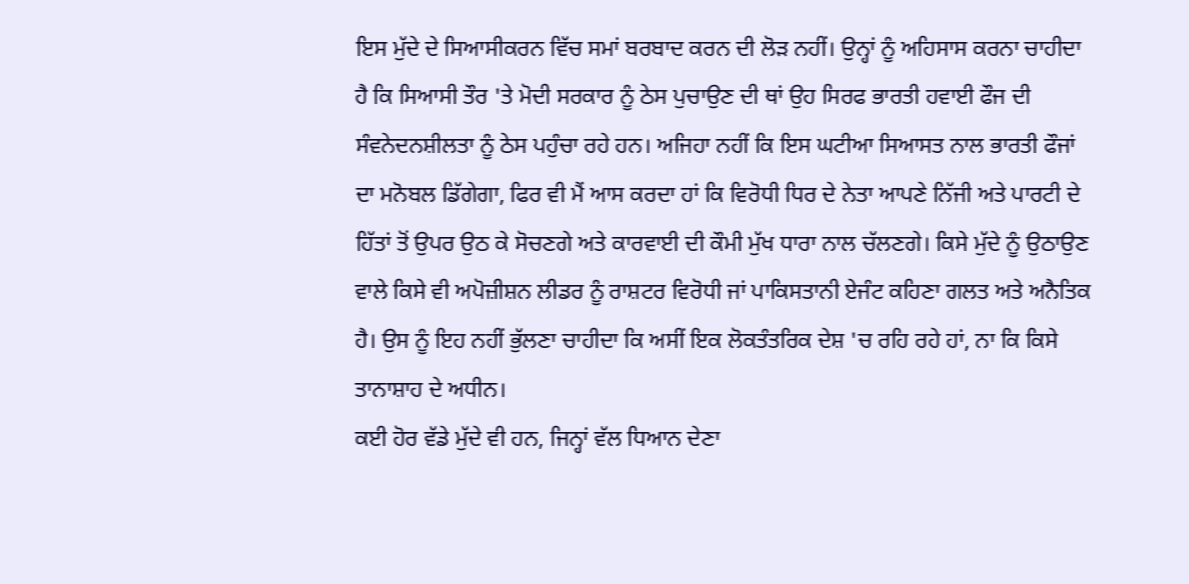ਇਸ ਮੁੱਦੇ ਦੇ ਸਿਆਸੀਕਰਨ ਵਿੱਚ ਸਮਾਂ ਬਰਬਾਦ ਕਰਨ ਦੀ ਲੋੜ ਨਹੀਂ। ਉਨ੍ਹਾਂ ਨੂੰ ਅਹਿਸਾਸ ਕਰਨਾ ਚਾਹੀਦਾ ਹੈ ਕਿ ਸਿਆਸੀ ਤੌਰ 'ਤੇ ਮੋਦੀ ਸਰਕਾਰ ਨੂੰ ਠੇਸ ਪੁਚਾਉਣ ਦੀ ਥਾਂ ਉਹ ਸਿਰਫ ਭਾਰਤੀ ਹਵਾਈ ਫੌਜ ਦੀ ਸੰਵਨੇਦਨਸ਼ੀਲਤਾ ਨੂੰ ਠੇਸ ਪਹੁੰਚਾ ਰਹੇ ਹਨ। ਅਜਿਹਾ ਨਹੀਂ ਕਿ ਇਸ ਘਟੀਆ ਸਿਆਸਤ ਨਾਲ ਭਾਰਤੀ ਫੌਜਾਂ ਦਾ ਮਨੋਬਲ ਡਿੱਗੇਗਾ, ਫਿਰ ਵੀ ਮੈਂ ਆਸ ਕਰਦਾ ਹਾਂ ਕਿ ਵਿਰੋਧੀ ਧਿਰ ਦੇ ਨੇਤਾ ਆਪਣੇ ਨਿੱਜੀ ਅਤੇ ਪਾਰਟੀ ਦੇ ਹਿੱਤਾਂ ਤੋਂ ਉਪਰ ਉਠ ਕੇ ਸੋਚਣਗੇ ਅਤੇ ਕਾਰਵਾਈ ਦੀ ਕੌਮੀ ਮੁੱਖ ਧਾਰਾ ਨਾਲ ਚੱਲਣਗੇ। ਕਿਸੇ ਮੁੱਦੇ ਨੂੰ ਉਠਾਉਣ ਵਾਲੇ ਕਿਸੇ ਵੀ ਅਪੋਜ਼ੀਸ਼ਨ ਲੀਡਰ ਨੂੰ ਰਾਸ਼ਟਰ ਵਿਰੋਧੀ ਜਾਂ ਪਾਕਿਸਤਾਨੀ ਏਜੰਟ ਕਹਿਣਾ ਗਲਤ ਅਤੇ ਅਨੈਤਿਕ ਹੈ। ਉਸ ਨੂੰ ਇਹ ਨਹੀਂ ਭੁੱਲਣਾ ਚਾਹੀਦਾ ਕਿ ਅਸੀਂ ਇਕ ਲੋਕਤੰਤਰਿਕ ਦੇਸ਼ 'ਚ ਰਹਿ ਰਹੇ ਹਾਂ, ਨਾ ਕਿ ਕਿਸੇ ਤਾਨਾਸ਼ਾਹ ਦੇ ਅਧੀਨ।
ਕਈ ਹੋਰ ਵੱਡੇ ਮੁੱਦੇ ਵੀ ਹਨ, ਜਿਨ੍ਹਾਂ ਵੱਲ ਧਿਆਨ ਦੇਣਾ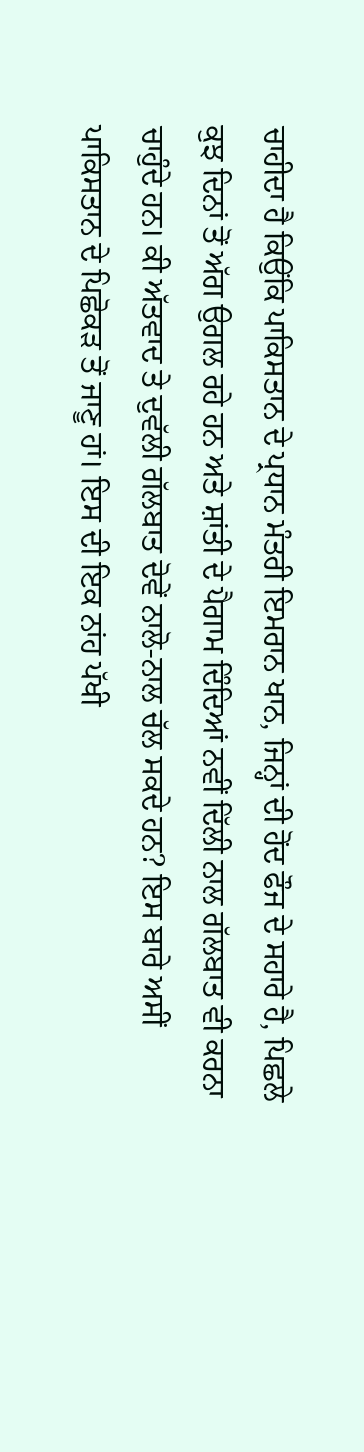ਚਾਹੀਦਾ ਹੈ ਕਿਉਂਕਿ ਪਾਕਿਸਤਾਨ ਦੇ ਪ੍ਰਧਾਨ ਮੰਤਰੀ ਇਮਰਾਨ ਖਾਨ, ਜਿਨ੍ਹਾਂ ਦੀ ਹੋਂਦ ਫੌਜ ਦੇ ਸਹਾਰੇ ਹੈ, ਪਿਛਲੇ ਕੁਝ ਦਿਨਾਂ ਤੋਂ ਅੱਗ ਉਗਲ ਰਹੇ ਹਨ ਅਤੇ ਸ਼ਾਂਤੀ ਦੇ ਪੈਗਾਮ ਦਿੰਦਿਆਂ ਨਵੀਂ ਦਿੱਲੀ ਨਾਲ ਗੱਲਬਾਤ ਵੀ ਕਰਨਾ ਚਾਹੁੰਦੇ ਹਨ। ਕੀ ਅੱਤਵਾਦ ਤੇ ਦੁਵੱਲੀ ਗੱਲਬਾਤ ਦੋਵੇਂ ਨਾਲੋ-ਨਾਲ ਚੱਲ ਸਕਦੇ ਹਨ? ਇਸ ਬਾਰੇ ਅਸੀਂ ਪਾਕਿਸਤਾਨ ਦੇ ਪਿਛੋਕੜ ਤੋਂ ਜਾਣੂ ਹਾਂ। ਇਸ ਦੀ ਇਕ ਨਾਂਹ ਪੱਖੀ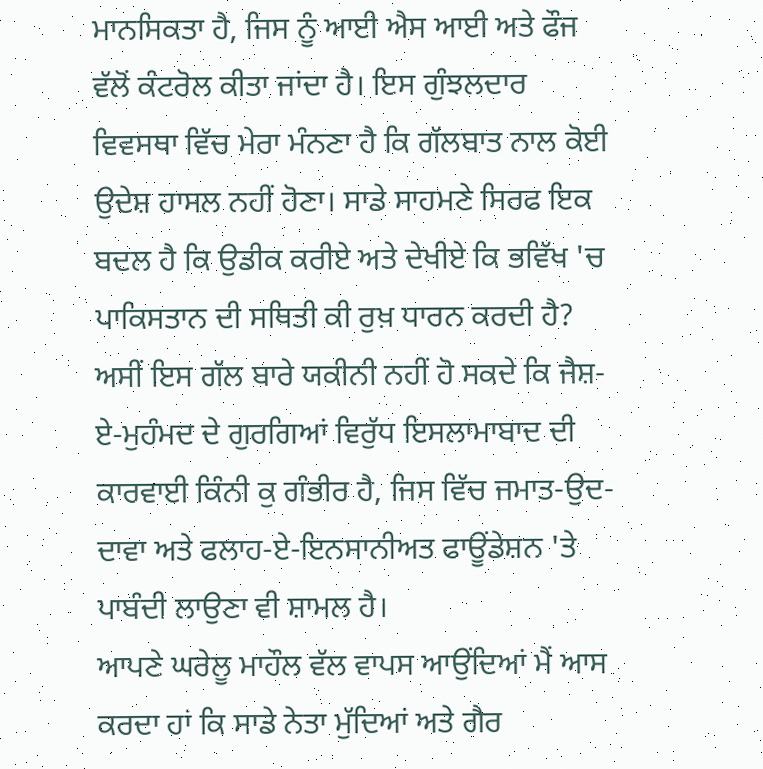ਮਾਨਸਿਕਤਾ ਹੈ, ਜਿਸ ਨੂੰ ਆਈ ਐਸ ਆਈ ਅਤੇ ਫੌਜ ਵੱਲੋਂ ਕੰਟਰੋਲ ਕੀਤਾ ਜਾਂਦਾ ਹੈ। ਇਸ ਗੁੰਝਲਦਾਰ ਵਿਵਸਥਾ ਵਿੱਚ ਮੇਰਾ ਮੰਨਣਾ ਹੈ ਕਿ ਗੱਲਬਾਤ ਨਾਲ ਕੋਈ ਉਦੇਸ਼ ਹਾਸਲ ਨਹੀਂ ਹੋਣਾ। ਸਾਡੇ ਸਾਹਮਣੇ ਸਿਰਫ ਇਕ ਬਦਲ ਹੈ ਕਿ ਉਡੀਕ ਕਰੀਏ ਅਤੇ ਦੇਖੀਏ ਕਿ ਭਵਿੱਖ 'ਚ ਪਾਕਿਸਤਾਨ ਦੀ ਸਥਿਤੀ ਕੀ ਰੁਖ਼ ਧਾਰਨ ਕਰਦੀ ਹੈ? ਅਸੀਂ ਇਸ ਗੱਲ ਬਾਰੇ ਯਕੀਨੀ ਨਹੀਂ ਹੋ ਸਕਦੇ ਕਿ ਜੈਸ਼-ਏ-ਮੁਹੰਮਦ ਦੇ ਗੁਰਗਿਆਂ ਵਿਰੁੱਧ ਇਸਲਾਮਾਬਾਦ ਦੀ ਕਾਰਵਾਈ ਕਿੰਨੀ ਕੁ ਗੰਭੀਰ ਹੈ, ਜਿਸ ਵਿੱਚ ਜਮਾਤ-ਉਦ-ਦਾਵਾ ਅਤੇ ਫਲਾਹ-ਏ-ਇਨਸਾਨੀਅਤ ਫਾਊਂਡੇਸ਼ਨ 'ਤੇ ਪਾਬੰਦੀ ਲਾਉਣਾ ਵੀ ਸ਼ਾਮਲ ਹੈ।
ਆਪਣੇ ਘਰੇਲੂ ਮਾਹੌਲ ਵੱਲ ਵਾਪਸ ਆਉਂਦਿਆਂ ਮੈਂ ਆਸ ਕਰਦਾ ਹਾਂ ਕਿ ਸਾਡੇ ਨੇਤਾ ਮੁੱਦਿਆਂ ਅਤੇ ਗੈਰ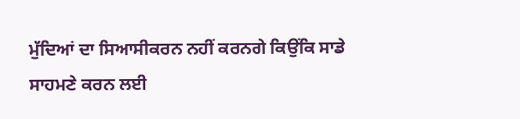ਮੁੱਦਿਆਂ ਦਾ ਸਿਆਸੀਕਰਨ ਨਹੀਂ ਕਰਨਗੇ ਕਿਉਂਕਿ ਸਾਡੇ ਸਾਹਮਣੇ ਕਰਨ ਲਈ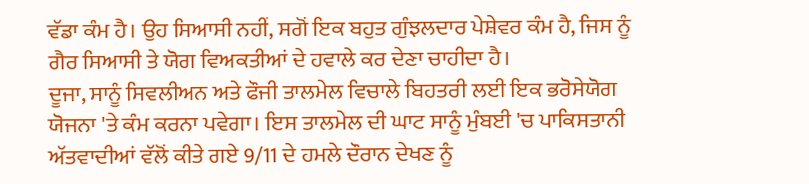ਵੱਡਾ ਕੰਮ ਹੈ। ਉਹ ਸਿਆਸੀ ਨਹੀਂ, ਸਗੋਂ ਇਕ ਬਹੁਤ ਗੁੰਝਲਦਾਰ ਪੇਸ਼ੇਵਰ ਕੰਮ ਹੈ, ਜਿਸ ਨੂੰ ਗੈਰ ਸਿਆਸੀ ਤੇ ਯੋਗ ਵਿਅਕਤੀਆਂ ਦੇ ਹਵਾਲੇ ਕਰ ਦੇਣਾ ਚਾਹੀਦਾ ਹੈ।
ਦੂਜਾ, ਸਾਨੂੰ ਸਿਵਲੀਅਨ ਅਤੇ ਫੌਜੀ ਤਾਲਮੇਲ ਵਿਚਾਲੇ ਬਿਹਤਰੀ ਲਈ ਇਕ ਭਰੋਸੇਯੋਗ ਯੋਜਨਾ 'ਤੇ ਕੰਮ ਕਰਨਾ ਪਵੇਗਾ। ਇਸ ਤਾਲਮੇਲ ਦੀ ਘਾਟ ਸਾਨੂੰ ਮੁੰਬਈ 'ਚ ਪਾਕਿਸਤਾਨੀ ਅੱਤਵਾਦੀਆਂ ਵੱਲੋਂ ਕੀਤੇ ਗਏ 9/11 ਦੇ ਹਮਲੇ ਦੌਰਾਨ ਦੇਖਣ ਨੂੰ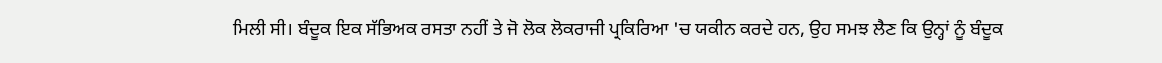ਮਿਲੀ ਸੀ। ਬੰਦੂਕ ਇਕ ਸੱਭਿਅਕ ਰਸਤਾ ਨਹੀਂ ਤੇ ਜੋ ਲੋਕ ਲੋਕਰਾਜੀ ਪ੍ਰਕਿਰਿਆ 'ਚ ਯਕੀਨ ਕਰਦੇ ਹਨ, ਉਹ ਸਮਝ ਲੈਣ ਕਿ ਉਨ੍ਹਾਂ ਨੂੰ ਬੰਦੂਕ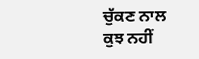ਚੁੱਕਣ ਨਾਲ ਕੁਝ ਨਹੀਂ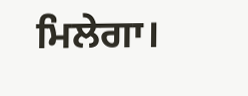ਮਿਲੇਗਾ।